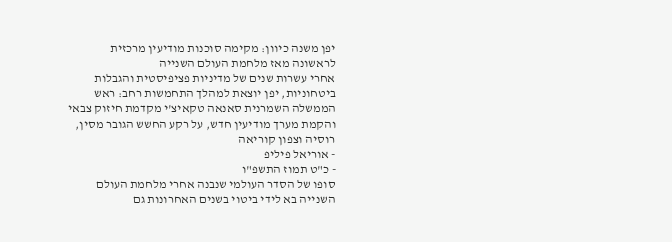יפן משנה כיוון: מקימה סוכנות מודיעין מרכזית לראשונה מאז מלחמת העולם השנייה
אחרי עשרות שנים של מדיניות פציפיסטית והגבלות ביטחוניות, יפן יוצאת למהלך התחמשות רחב: ראש הממשלה השמרנית סאנאה טקאיצ'י מקדמת חיזוק צבאי והקמת מערך מודיעין חדש, על רקע החשש הגובר מסין, רוסיה וצפון קוריאה
- אוריאל פיליפ
- כ"ט תמוז התשפ"ו
סופו של הסדר העולמי שנבנה אחרי מלחמת העולם השנייה בא לידי ביטוי בשנים האחרונות גם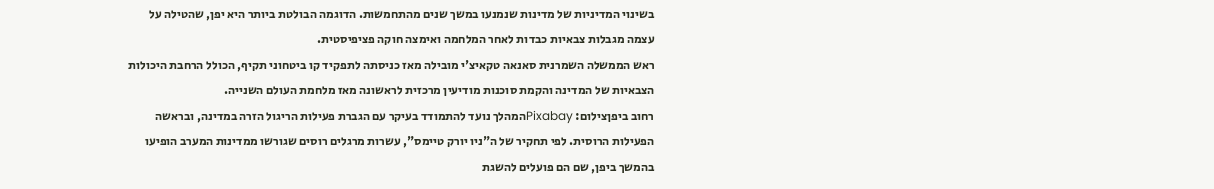בשינוי המדיניות של מדינות שנמנעו במשך שנים מהתחמשות. הדוגמה הבולטת ביותר היא יפן, שהטילה על עצמה מגבלות צבאיות כבדות לאחר המלחמה ואימצה חוקה פציפיסטית.
ראש הממשלה השמרנית סאנאה טקאיצ'י מובילה מאז כניסתה לתפקיד קו ביטחוני תקיף, הכולל הרחבת היכולות הצבאיות של המדינה והקמת סוכנות מודיעין מרכזית לראשונה מאז מלחמת העולם השנייה.
רחוב ביפןצילום: Pixabayהמהלך נועד להתמודד בעיקר עם הגברת פעילות הריגול הזרה במדינה, ובראשה הפעילות הרוסית. לפי תחקיר של ה"ניו יורק טיימס", עשרות מרגלים רוסים שגורשו ממדינות המערב הופיעו בהמשך ביפן, שם הם פועלים להשגת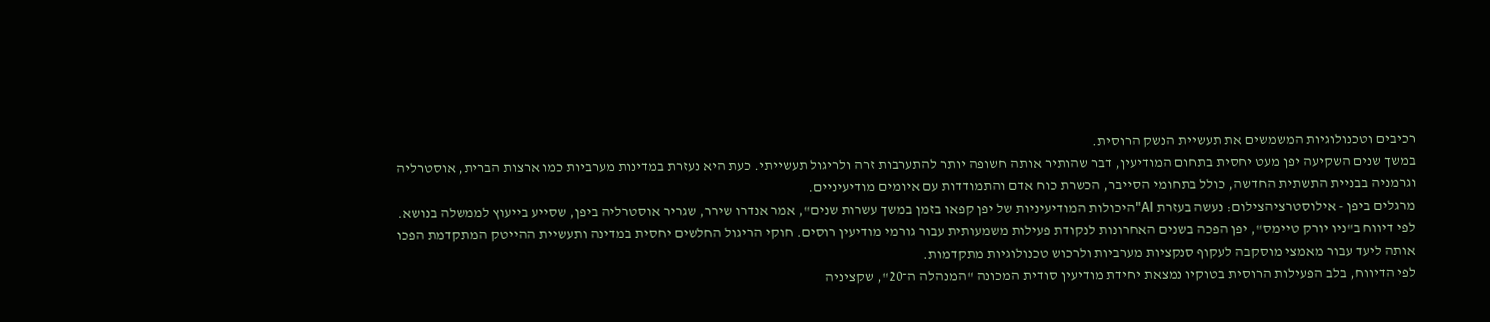רכיבים וטכנולוגיות המשמשים את תעשיית הנשק הרוסית.
במשך שנים השקיעה יפן מעט יחסית בתחום המודיעין, דבר שהותיר אותה חשופה יותר להתערבות זרה ולריגול תעשייתי. כעת היא נעזרת במדינות מערביות כמו ארצות הברית, אוסטרליה וגרמניה בבניית התשתית החדשה, כולל בתחומי הסייבר, הכשרת כוח אדם והתמודדות עם איומים מודיעיניים.
מרגלים ביפן - אילוסטרציהצילום: נעשה בעזרת AI"היכולות המודיעיניות של יפן קפאו בזמן במשך עשרות שנים", אמר אנדרו שירר, שגריר אוסטרליה ביפן, שסייע בייעוץ לממשלה בנושא.
לפי דיווח ב"ניו יורק טיימס", יפן הפכה בשנים האחרונות לנקודת פעילות משמעותית עבור גורמי מודיעין רוסים. חוקי הריגול החלשים יחסית במדינה ותעשיית ההייטק המתקדמת הפכו אותה ליעד עבור מאמצי מוסקבה לעקוף סנקציות מערביות ולרכוש טכנולוגיות מתקדמות.
לפי הדיווח, בלב הפעילות הרוסית בטוקיו נמצאת יחידת מודיעין סודית המכונה "המנהלה ה־20", שקציניה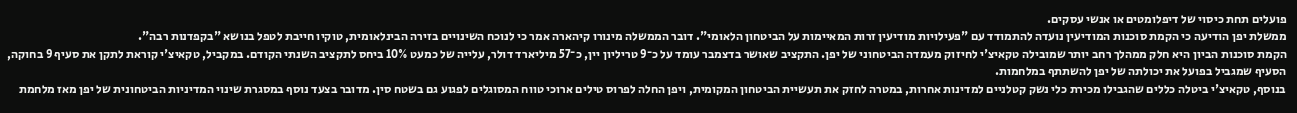פועלים תחת כיסוי של דיפלומטים או אנשי עסקים.
ממשלת יפן הודיעה כי הקמת סוכנות המודיעין נועדה להתמודד עם "פעילויות מודיעין זרות המאיימות על הביטחון הלאומי". דובר הממשלה מינורו קיהארה אמר כי לנוכח השינויים בזירה הבינלאומית, טוקיו חייבת לטפל בנושא "בקפדנות רבה".
הקמת סוכנות הביון היא חלק ממהלך רחב יותר שמובילה טקאיצ'י לחיזוק מעמדה הביטחוני של יפן. התקציב שאושר בדצמבר עומד על כ־9 טריליון יין, כ־57 מיליארד דולר, עלייה של כמעט 10% ביחס לתקציב השנתי הקודם. במקביל, טקאיצ'י קוראת לתקן את סעיף 9 בחוקה, הסעיף שמגביל בפועל את יכולתה של יפן להשתתף במלחמות.
בנוסף, טקאיצ'י ביטלה כללים שהגבילו מכירת כלי נשק קטלניים למדינות אחרות, במטרה לחזק את תעשיית הביטחון המקומית, ויפן החלה לפרוס טילים ארוכי טווח המסוגלים לפגוע גם בשטח סין. מדובר בצעד נוסף במסגרת שינוי המדיניות הביטחונית של יפן מאז מלחמת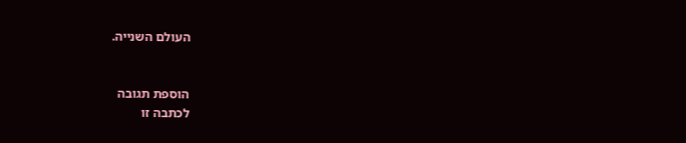העולם השנייה.


הוספת תגובה
לכתבה זו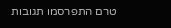טרם התפרסמו תגובות